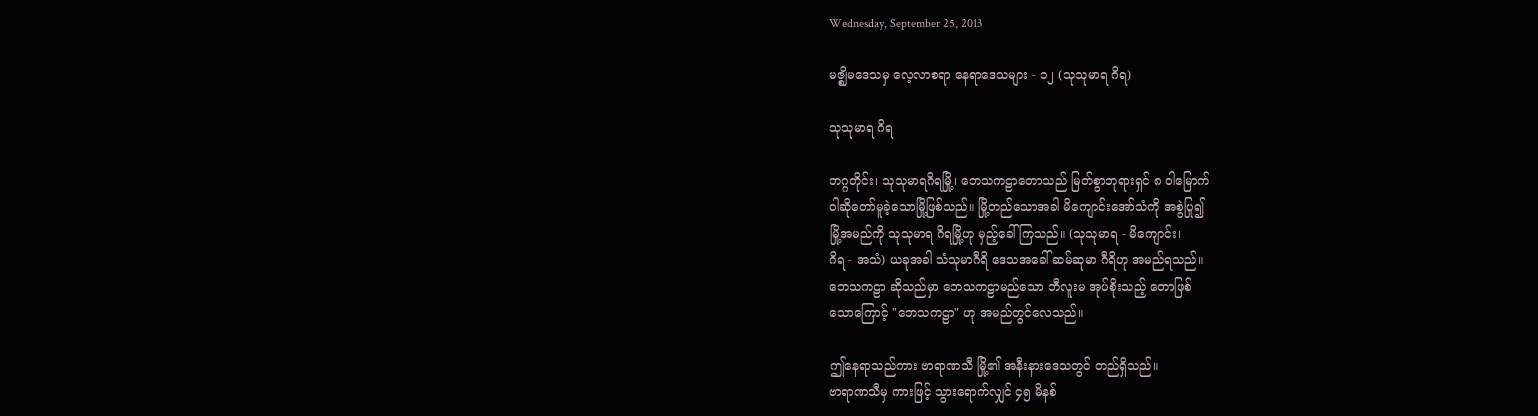Wednesday, September 25, 2013

မဇ္ဈိမဒေသမှ လေ့လာစရာ နေရာဒေသများ - ၁၂ (သုသုမာရ ဂိရ)

သုသုမာရ ဂိရ

ဘဂ္ဂတိုင်း၊ သုသုမာရဂိရမြို့၊ ဘေသကဠာတောသည် မြတ်စွာဘုရားရှင် ၈ ဝါမြောက်
ဝါဆိုတော်မူခဲ့သောမြို့ဖြစ်သည်။ မြို့တည်သောအခါ မိကျောင်းအော်သံကို အစွဲပြု၍
မြို့အမည်ကို သုသုမာရ ဂိရမြို့ဟု မှည့်ခေါ်ကြသည်။ (သုသုမာရ - မိကျောင်း၊
ဂိရ - အသံ) ယခုအခါ သံသုမာဂီရိ ဒေသအခေါ် ဆမ်ဆုမာ ဂီရိဟု အမည်ရသည်။
ဘေသကဠာ ဆိုသည်မှာ ဘေသကဠာမည်သော ဘီလူးမ အုပ်စိုးသည့် တောဖြစ်
သောကြောင့် "ဘေသကဠာ" ဟု အမည်တွင်လေသည်။

ဤနေရာသည်ကား ဗာရာဏသီ မြို့၏ အနီးနားဒေသတွင် တည်ရှိသည်။
ဗာရာဏသီမှ ကားဖြင့် သွားရောက်လျှင် ၄၅ မိနစ်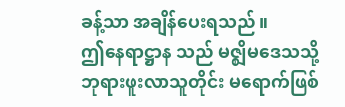ခန့်သာ အချိန်ပေးရသည်။
ဤနေရာဋ္ဌာန သည် မဇ္ဈိမဒေသသို့ ဘုရားဖူးလာသူတိုင်း မရောက်ဖြစ်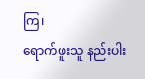ကြ၊
ရောက်ဖူးသူ နည်းပါး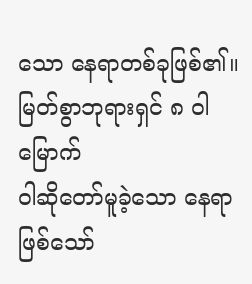သော နေရာတစ်ခုဖြစ်၏။ မြတ်စွာဘုရားရှင် ၈ ဝါမြောက်
ဝါဆိုတော်မူခဲ့သော နေရာဖြစ်သော်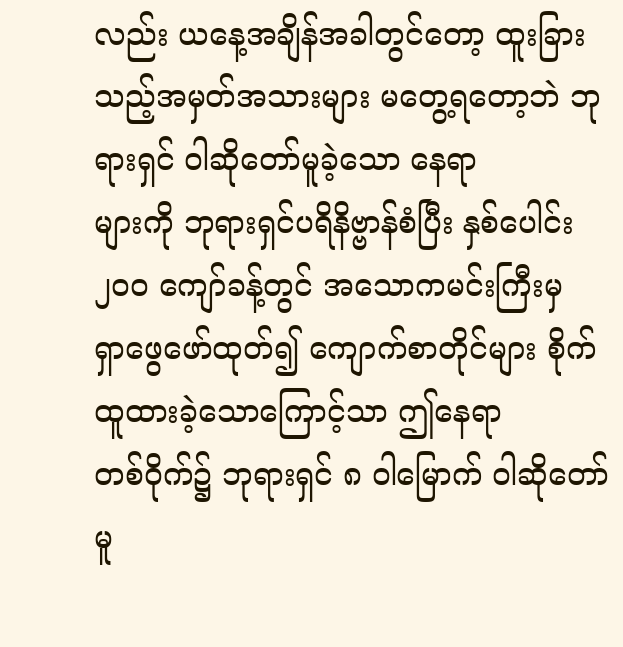လည်း ယနေ့အချိန်အခါတွင်တော့ ထူးခြား
သည့်အမှတ်အသားများ မတွေ့ရတော့ဘဲ ဘုရားရှင် ဝါဆိုတော်မူခဲ့သော နေရာ
များကို ဘုရားရှင်ပရိနိဗ္ဗာန်စံပြီး နှစ်ပေါင်း ၂၀၀ ကျော်ခန့်တွင် အသောကမင်းကြီးမှ
ရှာဖွေဖော်ထုတ်၍ ကျောက်စာတိုင်များ စိုက်ထူထားခဲ့သောကြောင့်သာ ဤနေရာ
တစ်ဝိုက်၌ ဘုရားရှင် ၈ ဝါမြောက် ဝါဆိုတော်မူ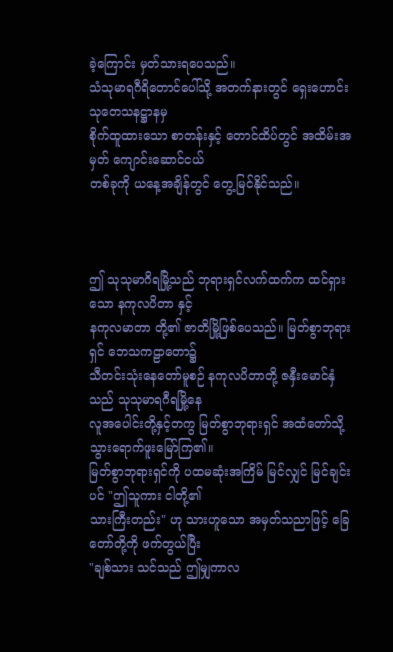ခဲ့ကြောင်း မှတ်သားရပေသည်။
သံသုမာရဂီရိတောင်ပေါ်သို့ အတက်နားတွင် ရှေးဟောင်းသုတေသနဋ္ဌာနမှ
စိုက်ထူထားသော စာတန်းနှင့် တောင်ထိပ်တွင် အထိမ်းအမှတ် ကျောင်းဆောင်ငယ်
တစ်ခုကို ယနေ့အချိန်တွင် တွေ့မြင်နိုင်သည်။



ဤ သုသုမာဂိရမြို့သည် ဘုရားရှင်လက်ထက်က ထင်ရှားသော နကုလပိတာ နှင့်
နကုလမာတာ တို့၏ ဇာတိမြို့ဖြစ်ပေသည်။ မြတ်စွာဘုရားရှင် ဘေသကဠာတော၌
သီတင်းသုံးနေတော်မူစဉ် နကုလပိတာတို့ ဇနှီးမောင်နှံသည် သုသုမာရဂီရမြို့နေ
လူအပေါင်းတို့နှင့်တကွ မြတ်စွာဘုရားရှင် အထံတော်သို့ သွားရောက်ဖူးမြော်ကြ၏။
မြတ်စွာဘုရားရှင်ကို ပထမဆုံးအကြိမ် မြင်လျှင် မြင်ချင်းပင် "ဤသူကား ငါတို့၏
သားကြီးတည်း" ဟု သားဟူသော အမှတ်သညာဖြင့် ခြေတော်တို့ကို ဖက်တွယ်ပြီး
"ချစ်သား သင်သည် ဤမျှကာလ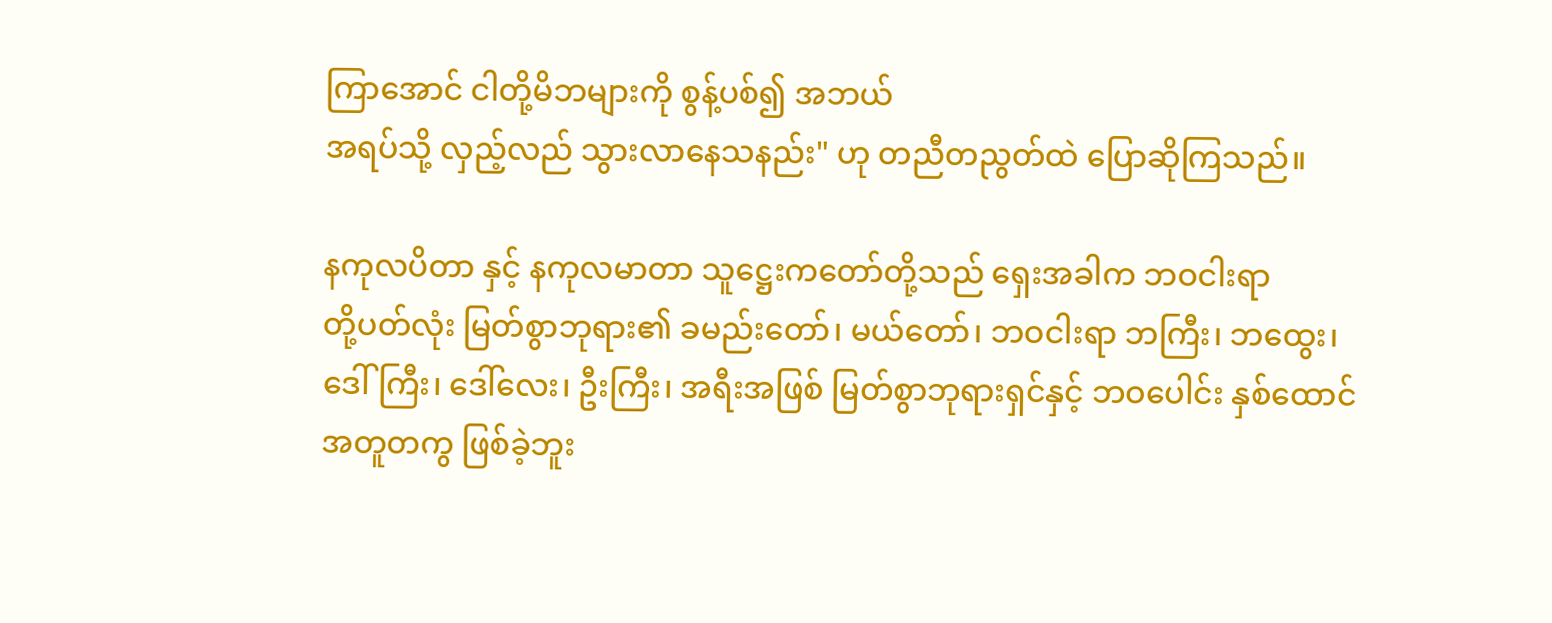ကြာအောင် ငါတို့မိဘများကို စွန့်ပစ်၍ အဘယ်
အရပ်သို့ လှည့်လည် သွားလာနေသနည်း" ဟု တညီတညွတ်ထဲ ပြောဆိုကြသည်။

နကုလပိတာ နှင့် နကုလမာတာ သူဋ္ဌေးကတော်တို့သည် ရှေးအခါက ဘဝငါးရာ
တို့ပတ်လုံး မြတ်စွာဘုရား၏ ခမည်းတော်၊ မယ်တော်၊ ဘဝငါးရာ ဘကြီး၊ ဘထွေး၊
ဒေါ်ကြီး၊ ဒေါ်လေး၊ ဦးကြီး၊ အရီးအဖြစ် မြတ်စွာဘုရားရှင်နှင့် ဘဝပေါင်း နှစ်ထောင်
အတူတကွ ဖြစ်ခဲ့ဘူး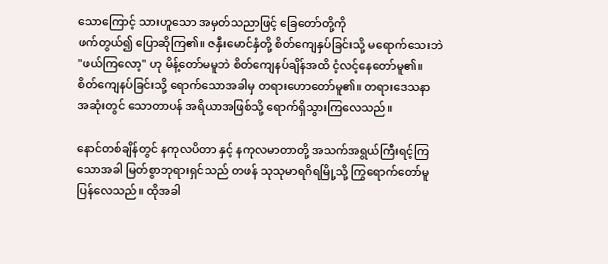သောကြောင့် သားဟူသော အမှတ်သညာဖြင့် ခြေတော်တို့ကို
ဖက်တွယ်၍ ပြောဆိုကြ၏။ ဇနှီးမောင်နှံတို့ စိတ်ကျေနှပ်ခြင်းသို့ မရောက်သေးဘဲ
"ဖယ်ကြလော့" ဟု မိန့်တော်မမူဘဲ စိတ်ကျေနပ်ချိန်အထိ ငံ့လင့်နေတော်မူ၏။
စိတ်ကျေနပ်ခြင်းသို့ ရောက်သောအခါမှ တရားဟောတော်မူ၏။ တရားဒေသနာ
အဆုံးတွင် သောတာပန် အရိယာအဖြစ်သို့ ရောက်ရှိသွားကြလေသည်။

နောင်တစ်ချိန်တွင် နကုလပိတာ နှင့် နကုလမာတာတို့ အသက်အရွယ်ကြီးရင့်ကြ
သောအခါ မြတ်စွာဘုရားရှင်သည် တဖန် သုသုမာရဂိရမြို့သို့ ကြွရောက်တော်မူ
ပြန်လေသည်။ ထိုအခါ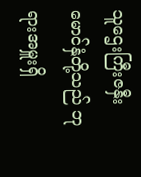သူဌေးကြီးဇနှီးမောင်နှံတို့သည် ဘုရားအမှူးရှိ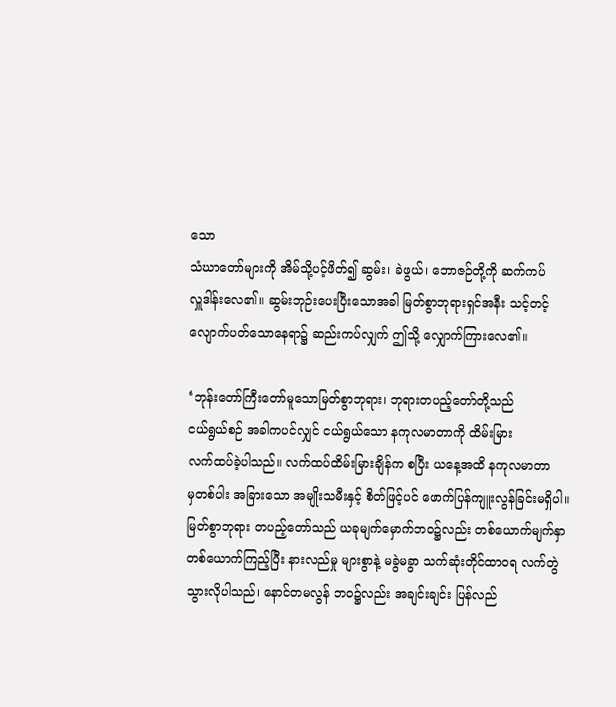သော
သံဃာတော်များကို အိမ်သို့ပင့်ဖိတ်၍ ဆွမ်း၊ ခဲဖွယ်၊ ဘောဇဉ်တို့ကို ဆက်ကပ်
လှူဒါန်းလေ၏။ ဆွမ်းဘုဉ်းပေးပြီးသောအခါ မြတ်စွာဘုရားရှင်အနီး သင့်တင့်
လျောက်ပတ်သောနေရာ၌ ဆည်းကပ်လျှက် ဤသို့ လျှောက်ကြားလေ၏။

‘ဘုန်းတော်ကြီးတော်မူသောမြတ်စွာဘုရား၊ ဘုရားတပည့်တော်တို့သည်
ငယ်ရွယ်စဉ် အခါကပင်လျှင် ငယ်ရွယ်သော နကုလမာတာကို ထိမ်းမြား
လက်ထပ်ခဲ့ပါသည်။ လက်ထပ်ထိမ်းမြားချိန်က စပြီး ယနေ့အထိ နကုလမာတာ
မှတစ်ပါး အခြားသော အမျိုးသမီးနှင့် စိတ်ဖြင့်ပင် ဖောက်ပြန်ကျူးလွန်ခြင်းမရှိပါ။
မြတ်စွာဘုရား တပည့်တော်သည် ယခုမျက်မှောက်ဘဝ၌လည်း တစ်ယောက်မျက်နှာ
တစ်ယောက်ကြည့်ပြီး နားလည်မှု များစွာနဲ့ မခွဲမခွာ သက်ဆုံးတိုင်ထာဝရ လက်တွဲ
သွားလိုပါသည်၊ နောင်တမလွန် ဘဝ၌လည်း အချင်းချင်း ပြန်လည်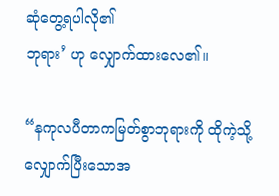ဆုံတွေ့ရပါလို၏
ဘုရား’ ဟု လျှောက်ထားလေ၏။

“နကုလပီတာကမြတ်စွာဘုရားကို ထိုကဲ့သို့ လျှောက်ပြီးသောအ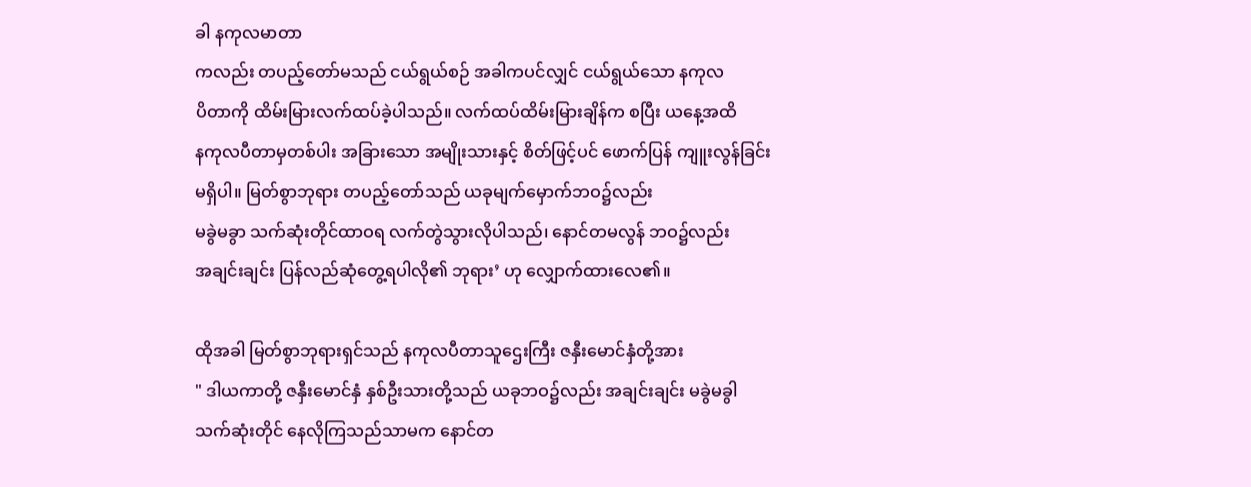ခါ နကုလမာတာ
ကလည်း တပည့်တော်မသည် ငယ်ရွယ်စဉ် အခါကပင်လျှင် ငယ်ရွယ်သော နကုလ
ပိတာကို ထိမ်းမြားလက်ထပ်ခဲ့ပါသည်။ လက်ထပ်ထိမ်းမြားချိန်က စပြီး ယနေ့အထိ
နကုလပီတာမှတစ်ပါး အခြားသော အမျိုးသားနှင့် စိတ်ဖြင့်ပင် ဖောက်ပြန် ကျူးလွန်ခြင်း
မရှိပါ။ မြတ်စွာဘုရား တပည့်တော်သည် ယခုမျက်မှောက်ဘဝ၌လည်း
မခွဲမခွာ သက်ဆုံးတိုင်ထာဝရ လက်တွဲသွားလိုပါသည်၊ နောင်တမလွန် ဘဝ၌လည်း
အချင်းချင်း ပြန်လည်ဆုံတွေ့ရပါလို၏ ဘုရား’ ဟု လျှောက်ထားလေ၏။

ထိုအခါ မြတ်စွာဘုရားရှင်သည် နကုလပီတာသူဌေးကြီး ဇနှီးမောင်နှံတို့အား
" ဒါယကာတို့ ဇနှီးမောင်နှံ နှစ်ဦးသားတို့သည် ယခုဘဝ၌လည်း အချင်းချင်း မခွဲမခွါ
သက်ဆုံးတိုင် နေလိုကြသည်သာမက နောင်တ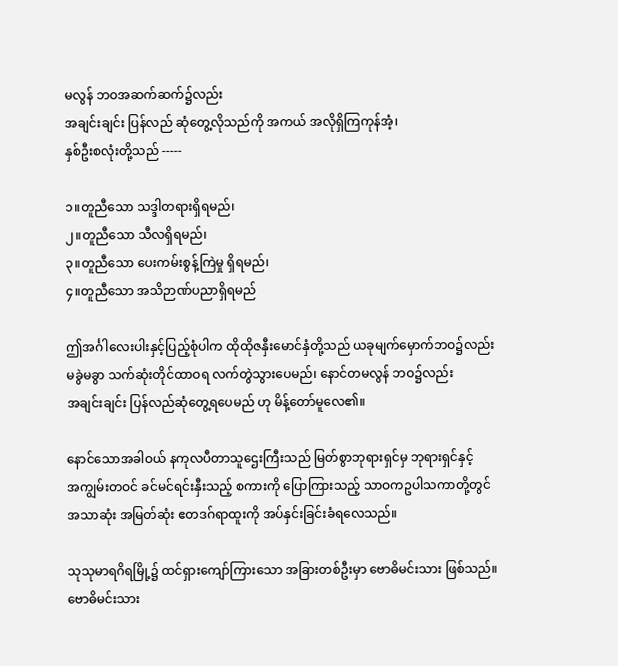မလွန် ဘဝအဆက်ဆက်၌လည်း
အချင်းချင်း ပြန်လည် ဆုံတွေ့လိုသည်ကို အကယ် အလိုရှိကြကုန်အံ့၊
နှစ်ဦးစလုံးတို့သည် -----

၁။တူညီသော သဒ္ဒါတရားရှိရမည်၊
၂။တူညီသော သီလရှိရမည်၊
၃။တူညီသော ပေးကမ်းစွန့်ကြဲမှု ရှိရမည်၊
၄။တူညီသော အသိဉာဏ်ပညာရှိရမည်

ဤအင်္ဂါလေးပါးနှင့်ပြည့်စုံပါက ထိုထိုဇနှီးမောင်နှံတို့သည် ယခုမျက်မှောက်ဘဝ၌လည်း
မခွဲမခွာ သက်ဆုံးတိုင်ထာဝရ လက်တွဲသွားပေမည်၊ နောင်တမလွန် ဘဝ၌လည်း
အချင်းချင်း ပြန်လည်ဆုံတွေ့ရပေမည် ဟု မိန့်တော်မူလေ၏။

နောင်သောအခါဝယ် နကုလပီတာသူဌေးကြီးသည် မြတ်စွာဘုရားရှင်မှ ဘုရားရှင်နှင့်
အကျွမ်းတဝင် ခင်မင်ရင်းနှီးသည့် စကားကို ပြောကြားသည့် သာဝကဥပါသကာတို့တွင်
အသာဆုံး အမြတ်ဆုံး ဧတဒဂ်ရာထူးကို အပ်နှင်းခြင်းခံရလေသည်။

သုသုမာရဂိရမြို့၌ ထင်ရှားကျော်ကြားသော အခြားတစ်ဦးမှာ ဗောဓိမင်းသား ဖြစ်သည်။
ဗောဓိမင်းသား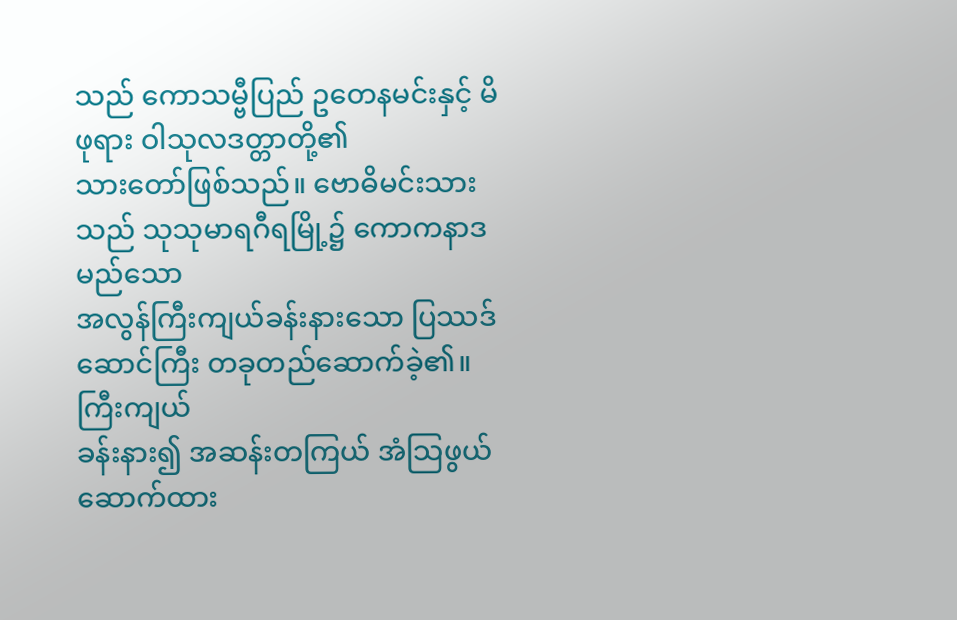သည် ကောသမ္ဗီပြည် ဥတေနမင်းနှင့် မိဖုရား ဝါသုလဒတ္တာတို့၏
သားတော်ဖြစ်သည်။ ဗောဓိမင်းသားသည် သုသုမာရဂီရမြို့၌ ကောကနာဒ မည်သော
အလွန်ကြီးကျယ်ခန်းနားသော ပြဿဒ်ဆောင်ကြီး တခုတည်ဆောက်ခဲ့၏။ ကြီးကျယ်
ခန်းနား၍ အဆန်းတကြယ် အံသြဖွယ်ဆောက်ထား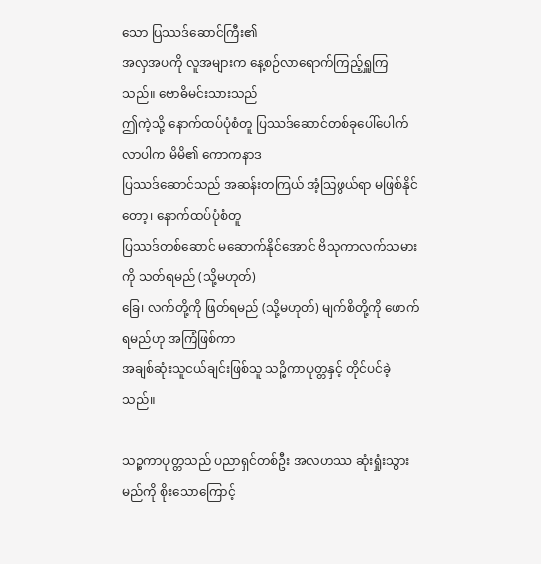သော ပြဿဒ်ဆောင်ကြီး၏
အလှအပကို လူအများက နေ့စဉ်လာရောက်ကြည့်ရှူကြသည်။ ဗောဓိမင်းသားသည်
ဤကဲ့သို့ နောက်ထပ်ပုံစံတူ ပြဿဒ်ဆောင်တစ်ခုပေါ်ပေါက်လာပါက မိမိ၏ ကောကနာဒ
ပြဿဒ်ဆောင်သည် အဆန်းတကြယ် အံ့သြဖွယ်ရာ မဖြစ်နိုင်တော့၊ နောက်ထပ်ပုံစံတူ
ပြဿဒ်တစ်ဆောင် မဆောက်နိုင်အောင် ဗိသုကာလက်သမားကို သတ်ရမည် (သို့မဟုတ်)
ခြေ၊ လက်တို့ကို ဖြတ်ရမည် (သို့မဟုတ်) မျက်စိတို့ကို ဖောက်ရမည်ဟု အကြံဖြစ်ကာ
အချစ်ဆုံးသူငယ်ချင်းဖြစ်သူ သဉ္စိကာပုတ္တနှင့် တိုင်ပင်ခဲ့သည်။

သဉ္စကာပုတ္တသည် ပညာရှင်တစ်ဦး အလဟဿ ဆုံးရှုံးသွားမည်ကို စိုးသောကြောင့်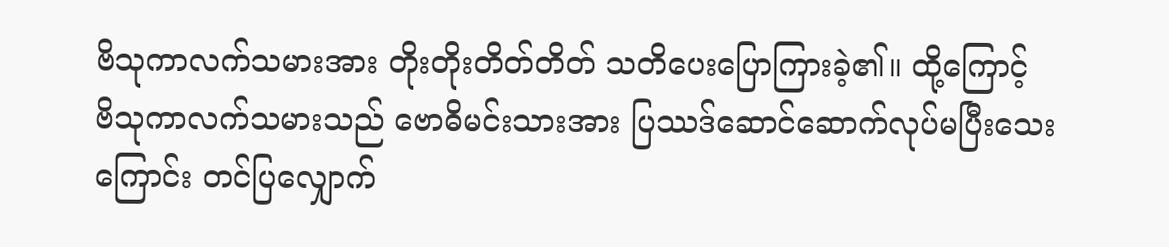ဗိသုကာလက်သမားအား တိုးတိုးတိတ်တိတ် သတိပေးပြောကြားခဲ့၏။ ထို့ကြောင့်
ဗိသုကာလက်သမားသည် ဗောဓိမင်းသားအား ပြဿဒ်ဆောင်ဆောက်လုပ်မပြီးသေး
ကြောင်း တင်ပြလျှောက်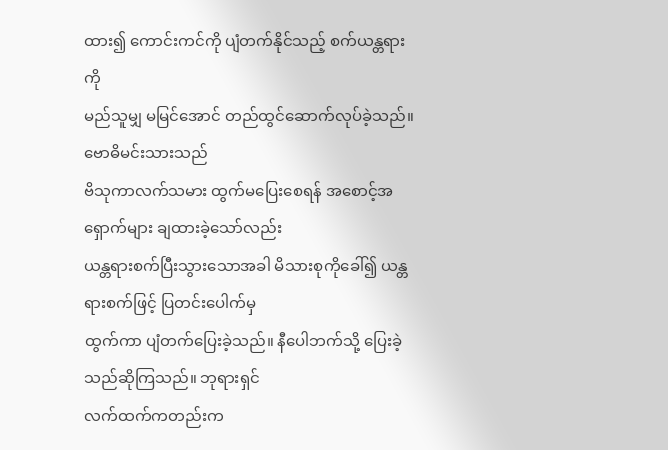ထား၍ ကောင်းကင်ကို ပျံတက်နိုင်သည့် စက်ယန္တရားကို
မည်သူမျှ မမြင်အောင် တည်ထွင်ဆောက်လုပ်ခဲ့သည်။ ဗောဓိမင်းသားသည်
ဗိသုကာလက်သမား ထွက်မပြေးစေရန် အစောင့်အရှောက်များ ချထားခဲ့သော်လည်း
ယန္တရားစက်ပြီးသွားသောအခါ မိသားစုကိုခေါ်၍ ယန္တရားစက်ဖြင့် ပြတင်းပေါက်မှ
ထွက်ကာ ပျံတက်ပြေးခဲ့သည်။ နီပေါဘက်သို့ ပြေးခဲ့သည်ဆိုကြသည်။ ဘုရားရှင်
လက်ထက်ကတည်းက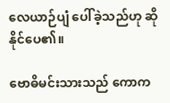လေယာဉ်ပျံ ပေါ်ခဲ့သည်ဟု ဆိုနိုင်ပေ၏။

ဗောဓိမင်းသားသည် ကောက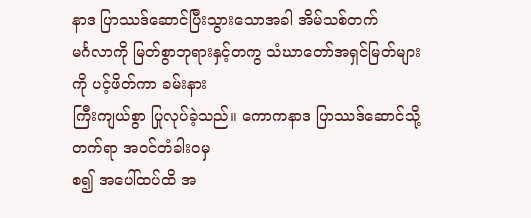နာဒ ပြာဿဒ်ဆောင်ပြီးသွားသောအခါ အိမ်သစ်တက်
မင်္ဂလာကို မြတ်စွာဘုရားနှင့်တကွ သံဃာတော်အရှင်မြတ်များကို ပင့်ဖိတ်ကာ ခမ်းနား
ကြီးကျယ်စွာ ပြုလုပ်ခဲ့သည်။ ကောကနာဒ ပြာဿဒ်ဆောင်သို့ တက်ရာ အဝင်တံခါးဝမှ
စ၍ အပေါ်ထပ်ထိ အ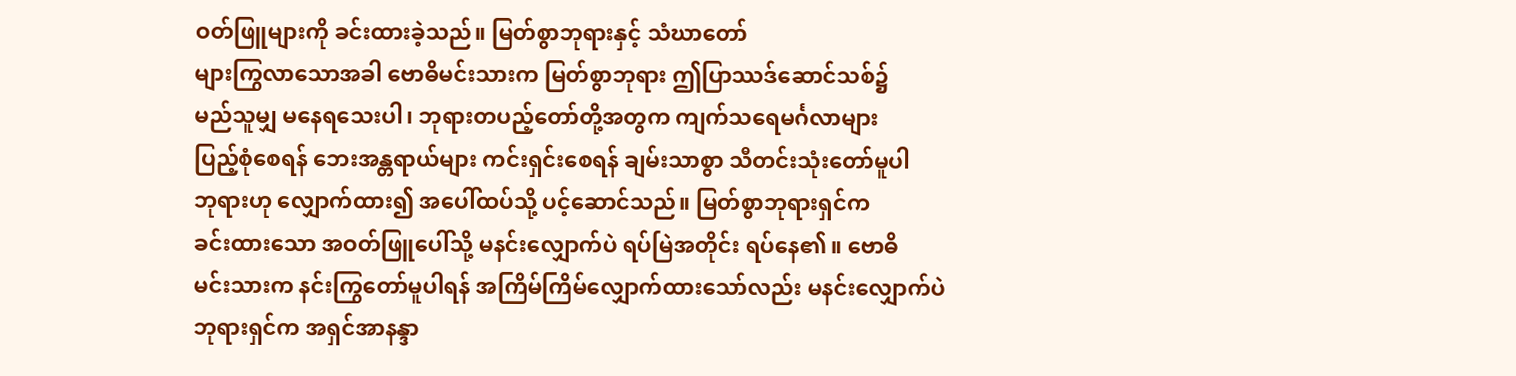ဝတ်ဖြူများကို ခင်းထားခဲ့သည်။ မြတ်စွာဘုရားနှင့် သံဃာတော်
များကြွလာသောအခါ ဗောဓိမင်းသားက မြတ်စွာဘုရား ဤပြာဿဒ်ဆောင်သစ်၌
မည်သူမျှ မနေရသေးပါ၊ ဘုရားတပည့်တော်တို့အတွက ကျက်သရေမင်္ဂလာများ
ပြည့်စုံစေရန် ဘေးအန္တရာယ်များ ကင်းရှင်းစေရန် ချမ်းသာစွာ သီတင်းသုံးတော်မူပါ
ဘုရားဟု လျှောက်ထား၍ အပေါ်ထပ်သို့ ပင့်ဆောင်သည်။ မြတ်စွာဘုရားရှင်က
ခင်းထားသော အဝတ်ဖြူပေါ်သို့ မနင်းလျှောက်ပဲ ရပ်မြဲအတိုင်း ရပ်နေ၏။ ဗောဓိ
မင်းသားက နင်းကြွတော်မူပါရန် အကြိမ်ကြိမ်လျှောက်ထားသော်လည်း မနင်းလျှောက်ပဲ
ဘုရားရှင်က အရှင်အာနန္ဒာ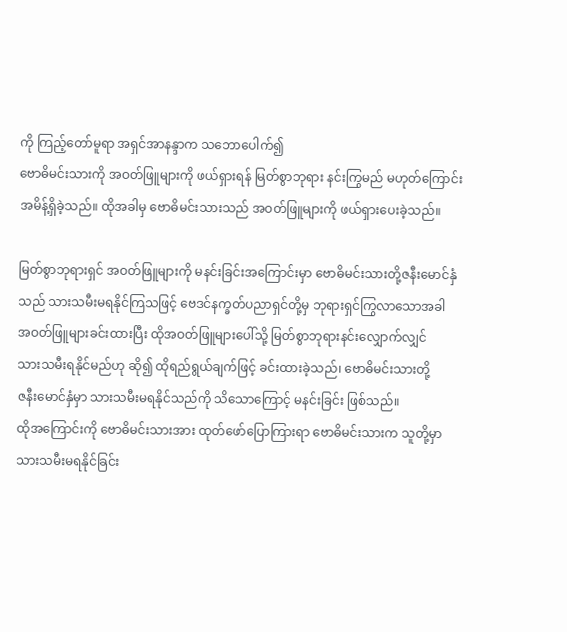ကို ကြည့်တော်မူရာ အရှင်အာနန္ဒာက သဘောပေါက်၍
ဗောဓိမင်းသားကို အဝတ်ဖြူများကို ဖယ်ရှားရန် မြတ်စွာဘုရား နင်းကြွမည် မဟုတ်ကြောင်း
အမိန့်ရှိခဲ့သည်။ ထိုအခါမှ ဗောဓိမင်းသားသည် အဝတ်ဖြူများကို ဖယ်ရှားပေးခဲ့သည်။

မြတ်စွာဘုရားရှင် အဝတ်ဖြူများကို မနင်းခြင်းအကြောင်းမှာ ဗောဓိမင်းသားတို့ဇနီးမောင်နှံ
သည် သားသမီးမရနိုင်ကြသဖြင့် ဗေဒင်နက္ခတ်ပညာရှင်တို့မှ ဘုရားရှင်ကြွလာသောအခါ
အဝတ်ဖြူများခင်းထားပြီး ထိုအဝတ်ဖြူများပေါ်သို့ မြတ်စွာဘုရားနင်းလျှောက်လျှင်
သားသမီးရနိုင်မည်ဟု ဆို၍ ထိုရည်ရွယ်ချက်ဖြင့် ခင်းထားခဲ့သည်၊ ဗောဓိမင်းသားတို့
ဇနီးမောင်နှံမှာ သားသမီးမရနိုင်သည်ကို သိသောကြောင့် မနင်းခြင်း ဖြစ်သည်။
ထိုအကြောင်းကို ဗောဓိမင်းသားအား ထုတ်ဖော်ပြောကြားရာ ဗောဓိမင်းသားက သူတို့မှာ
သားသမီးမရနိုင်ခြင်း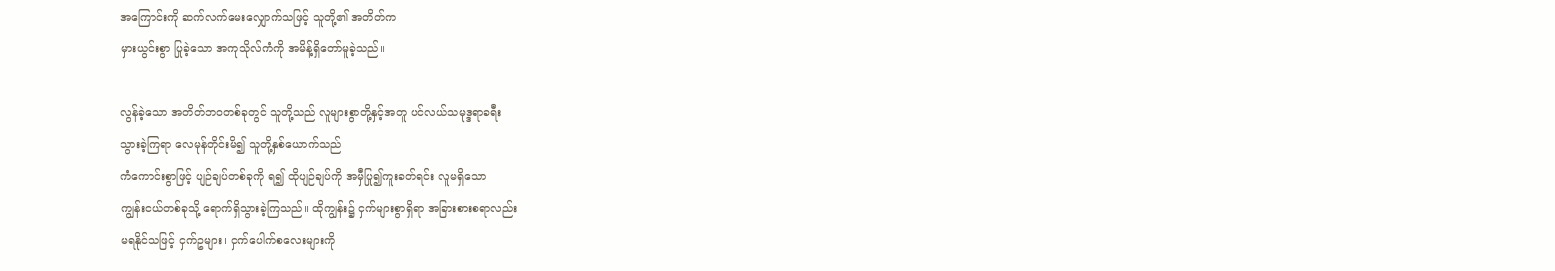အကြောင်းကို ဆက်လက်မေးလျှောက်သဖြင့် သူတို့၏ အတိတ်က
မှားယွင်းစွာ ပြုခဲ့သော အကုသိုလ်ကံကို အမိန့်ရှိတော်မူခဲ့သည်။

လွန်ခဲ့သော အတိတ်ဘဝတစ်ခုတွင် သူတို့သည် လူများစွာတို့နှင့်အတူ ပင်လယ်သမုဒ္ဒရာခရီး
သွားခဲ့ကြရာ လေမုန်တိုင်းမိ၍ သူတို့နှစ်ယောက်သည်
ကံကောင်းစွာဖြင့် ပျဉ်ချပ်တစ်ခုကို ရ၍ ထိုပျဉ်ချပ်ကို အမှီပြု၍ကူးခတ်ရင်း လူမရှိသော
ကျွန်းငယ်တစ်ခုသို့ ရောက်ရှိသွားခဲ့ကြသည်။ ထိုကျွန်း၌ ငှက်များစွာရှိရာ အခြားစားစရာလည်း
မရနိုင်သဖြင့် ငှက်ဥများ၊ ငှက်ပေါက်စလေးများကို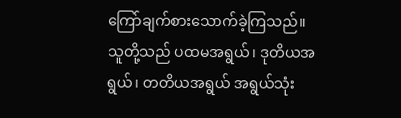ကြော်ချက်စားသောက်ခဲ့ကြသည်။
သူတို့သည် ပထမအရွယ်၊ ဒုတိယအရွယ်၊ တတိယအရွယ် အရွယ်သုံး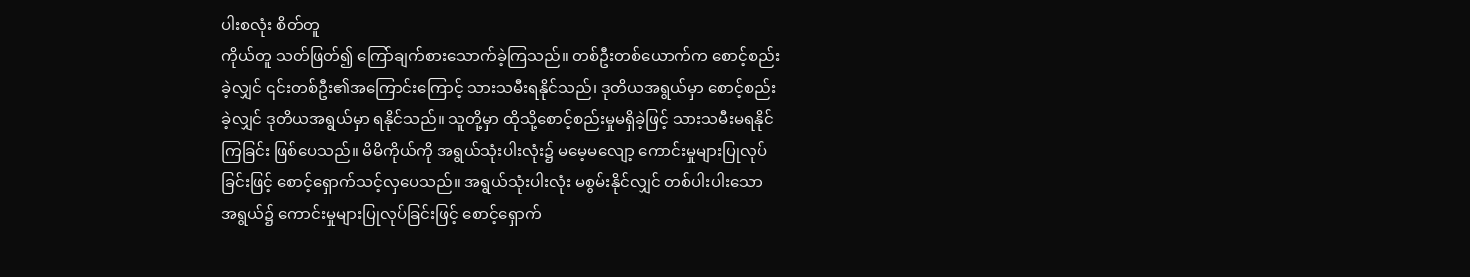ပါးစလုံး စိတ်တူ
ကိုယ်တူ သတ်ဖြတ်၍ ကြော်ချက်စားသောက်ခဲ့ကြသည်။ တစ်ဦးတစ်ယောက်က စောင့်စည်း
ခဲ့လျှင် ၎င်းတစ်ဦး၏အကြောင်းကြောင့် သားသမီးရနိုင်သည်၊ ဒုတိယအရွယ်မှာ စောင့်စည်း
ခဲ့လျှင် ဒုတိယအရွယ်မှာ ရနိုင်သည်။ သူတို့မှာ ထိုသို့စောင့်စည်းမှုမရှိခဲ့ဖြင့် သားသမီးမရနိုင်
ကြခြင်း ဖြစ်ပေသည်။ မိမိကိုယ်ကို အရွယ်သုံးပါးလုံး၌ မမေ့မလျော့ ကောင်းမှုများပြုလုပ်
ခြင်းဖြင့် စောင့်ရှောက်သင့်လှပေသည်။ အရွယ်သုံးပါးလုံး မစွမ်းနိုင်လျှင် တစ်ပါးပါးသော
အရွယ်၌ ကောင်းမှုများပြုလုပ်ခြင်းဖြင့် စောင့်ရှောက်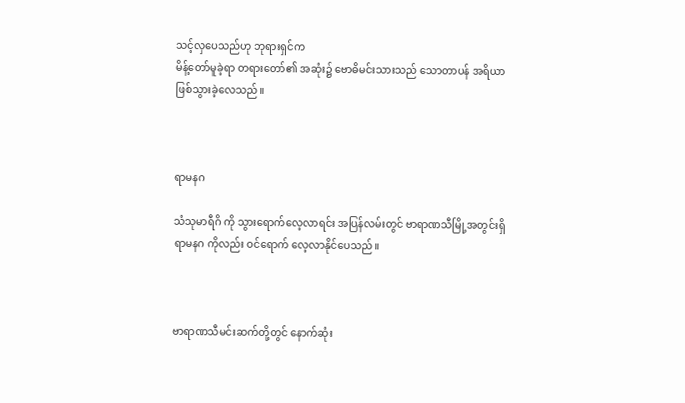သင့်လှပေသည်ဟု ဘုရားရှင်က
မိန့်တော်မူခဲ့ရာ တရားတော်၏ အဆုံး၌ ဗောဓိမင်းသားသည် သောတာပန် အရိယာ
ဖြစ်သွားခဲ့လေသည်။



ရာမနဂ

သံသုမာရီဂိ ကို သွားရောက်လေ့လာရင်း အပြန်လမ်းတွင် ဗာရာဏသီမြို့အတွင်းရှိ
ရာမနဂ ကိုလည်း ဝင်ရောက် လေ့လာနိုင်ပေသည်။



ဗာရာဏသီမင်းဆက်တို့တွင် နောက်ဆုံး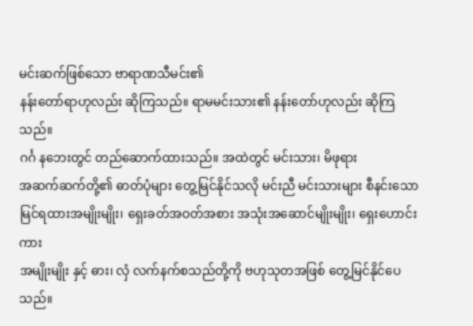မင်းဆက်ဖြစ်သော ဗာရာဏသီမင်း၏
နန်းတော်ရာဟုလည်း ဆိုကြသည်။ ရာမမင်းသား၏ နန်းတော်ဟုလည်း ဆိုကြသည်။
ဂင်္ဂ နဘေးတွင် တည်ဆောက်ထားသည်။ အထဲတွင် မင်းသား၊ မိဖုရား
အဆက်ဆက်တို့၏ ဓာတ်ပုံများ တွေ့မြင်နိုင်သလို မင်းညီ မင်းသားများ စီနင်းသော
မြင်ရထားအမျိုးမျိုး၊ ရှေးခတ်အဝတ်အစား အသုံးအဆောင်မျိုးမျိုး၊ ရှေးဟောင်းကား
အမျိုးမျိုး နှင့် ဓား၊ လှံ လက်နက်စသည်တို့ကို ဗဟုသုတအဖြစ် တွေ့မြင်နိုင်ပေသည်။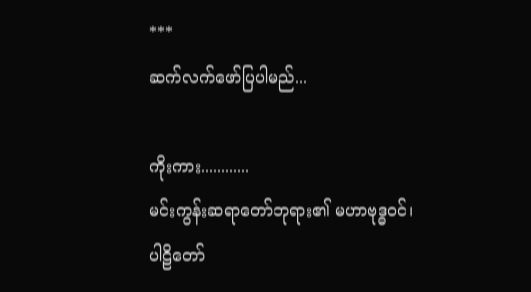***
ဆက်လက်ဖော်ပြပါမည်...

ကိုးကား............
မင်းကွန်းဆရာတော်ဘုရား၏ မဟာဗုဒ္ဓဝင်၊
ပါဠိတော်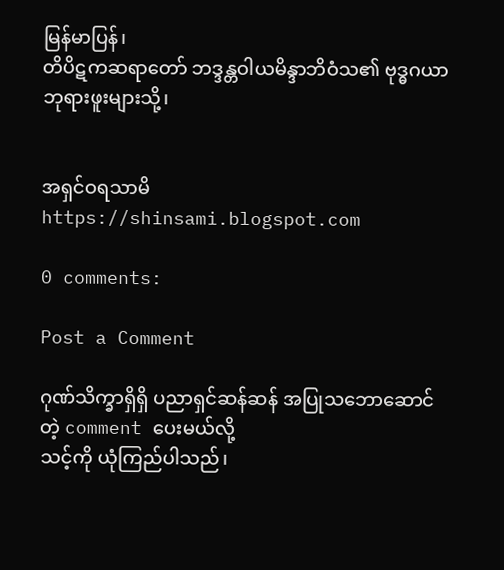မြန်မာပြန်၊
တိပိဋကဆရာတော် ဘဒ္ဒန္တဝါယမိန္ဒာဘိဝံသ၏ ဗုဒ္ဓဂယာ ဘုရားဖူးများသို့၊


အရှင်ဝရသာမိ
https://shinsami.blogspot.com

0 comments:

Post a Comment

ဂုဏ်သိက္ခာရှိရှိ ပညာရှင်ဆန်ဆန် အပြုသဘောဆောင်တဲ့ comment ပေးမယ်လို့
သင့်ကို ယုံကြည်ပါသည်၊